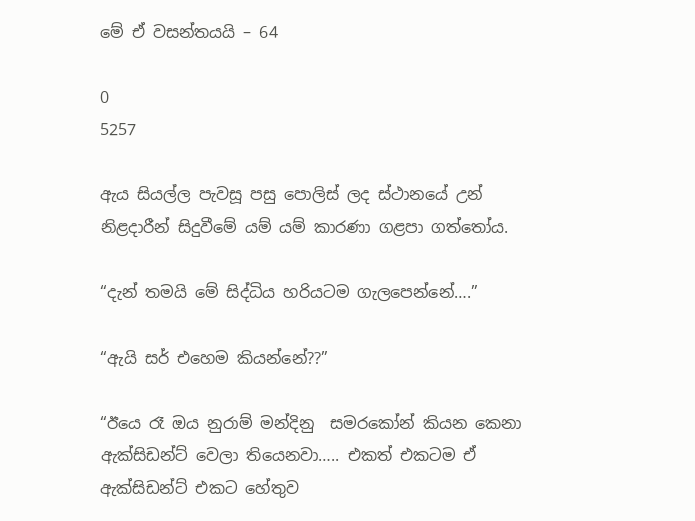මේ ඒ වසන්තයයි – 64

0
5257

ඇය සියල්ල පැවසූ පසු පොලිස් ලද ස්ථානයේ උන් නිළදාරීන් සිදුවීමේ යම් යම් කාරණා ගළපා ගත්තෝය.

“දැන් තමයි මේ සිද්ධිය හරියටම ගැලපෙන්නේ….”

“ඇයි සර් එහෙම කියන්නේ??”

“ඊයෙ රෑ ඔය නුරාම් මන්දිනු  සමරකෝන් කියන කෙනා ඇක්සිඩන්ට් වෙලා තියෙනවා….. එකත් එකටම ඒ ඇක්සිඩන්ට් එකට හේතුව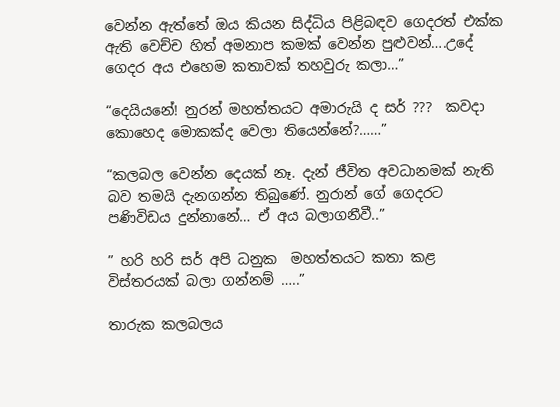වෙන්න ඇත්තේ ඔය කියන සිද්ධිය පිළිබඳව ගෙදරත් එක්ක ඇති වෙච්ච හිත් අමනාප කමක් වෙන්න පුළුවන්….උදේ ගෙදර අය එහෙම කතාවක් තහවුරු කලා…”

“දෙයියනේ! නුරන් මහත්තයට අමාරුයි ද සර් ???  කවදා කොහෙද මොකක්ද වෙලා තියෙන්නේ?……”

“කලබල වෙන්න දෙයක් නෑ. දැන් ජීවිත අවධානමක් නැති බව තමයි දැනගන්න තිබුණේ. නුරාන් ගේ ගෙදරට පණිවිඩය දුන්නානේ… ඒ අය බලාගනීවී..”

” හරි හරි සර් අපි ධනුක  මහත්තයට කතා කළ විස්තරයක් බලා ගන්නම් …..”

තාරුක කලබලය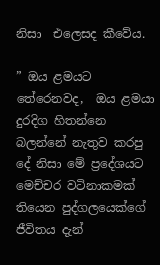නිසා  එලෙසද කීවේය.

” ඔය ළමයට තේරෙනවද,  ඔය ළමයා දුරදිග හිතන්නෙ බලන්නේ නැතුව කරපු දේ නිසා මේ ප්‍රදේශයට මෙච්චර වටිනාකමක් තියෙන පුද්ගලයෙක්ගේ ජීවිතය දැන්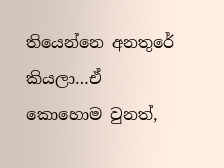තියෙන්නෙ අනතුරේ කියලා…ඒ කොහොම වුනත්,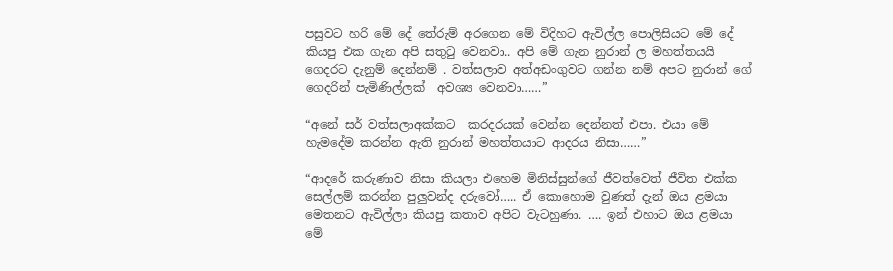පසුවට හරි මේ දේ තේරුම් අරගෙන මේ විදිහට ඇවිල්ල පොලිසියට මේ දේ කියපු එක ගැන අපි සතුටු වෙනවා.. අපි මේ ගැන නුරාන් ල මහත්තයයි ගෙදරට දැනුම් දෙන්නම් . වත්සලාව අත්අඩංගුවට ගන්න නම් අපට නුරාන් ගේ  ගෙදරින් පැමිණිල්ලක්  අවශ්‍ය වෙනවා……”

“අනේ සර් වත්සලාඅක්කට  කරදරයක් වෙන්න දෙන්නත් එපා. එයා මේ හැමදේම කරන්න ඇති නුරාන් මහත්තයාට ආදරය නිසා……”

“ආදරේ කරුණාව නිසා කියලා එහෙම මිනිස්සුන්ගේ ජීවත්වෙත් ජීවිත එක්ක සෙල්ලම් කරන්න පුලුවන්ද දරුවෝ….. ඒ කොහොම වුණත් දැන් ඔය ළමයා මෙතනට ඇවිල්ලා කියපු කතාව අපිට වැටහුණා. …. ඉන් එහාට ඔය ළමයා මේ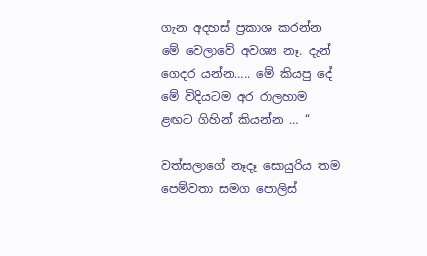ගැන අදහස් ප්‍රකාශ කරන්න මේ වෙලාවේ අවශ්‍ය නෑ. දැන් ගෙදර යන්න….. මේ කියපු දේ මේ විදියටම අර රාලහාම ළඟට ගිහින් කියන්න … “

වත්සලාගේ නෑදෑ සොයුරිය තම පෙම්වතා සමග පොලිස්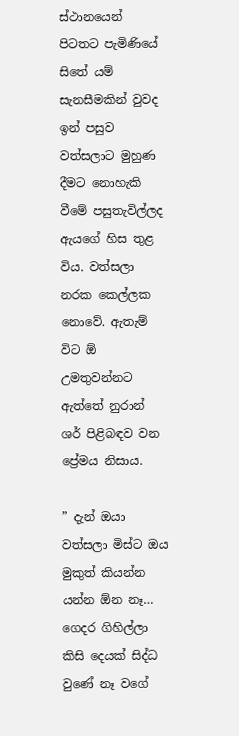ස්ථානයෙන් පිටතට පැමිණියේ සිතේ යම් සැනසීමකින් වුවද ඉන් පසුව වත්සලාට මුහුණ දීමට නොහැකි වීමේ පසුතැවිල්ලද ඇයගේ හිස තුළ විය. වත්සලා නරක කෙල්ලක නොවේ. ඇතැම් විට ඕ උමතුවන්නට ඇත්තේ නුරාන් ශර් පිළිබඳව වන ප්‍රේමය නිසාය.

” දැන් ඔයා වත්සලා මිස්ට ඔය  මුකුත් කියන්න යන්න ඕන නෑ… ගෙදර ගිහිල්ලා කිසි දෙයක් සිද්ධ වුණේ නෑ වගේ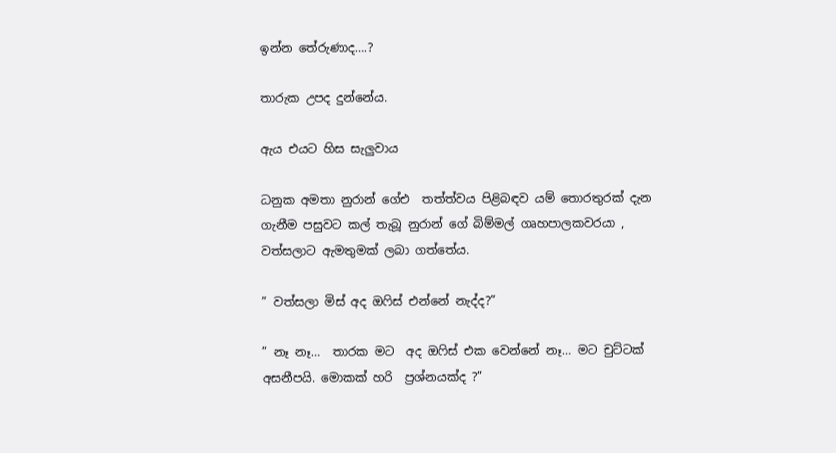ඉන්න තේරුණාද….?

තාරුක උපද දුන්නේය.

ඇය එයට හිස සැලුවාය

ධනුක අමතා නුරාන් ගේඑ  තත්ත්වය පිළිබඳව යම් තොරතුරක් දැන ගැනීම පසුවට කල් තැබූ නුරාන් ගේ බිම්මල් ගෘහපාලකවරයා , වත්සලාට ඇමතුමක් ලබා ගත්තේය.

” වත්සලා මිස් අද ඔෆිස් එන්නේ නැද්ද?”

” නෑ නෑ…  තාරක මට  අද ඔෆිස් එක වෙන්නේ නෑ… මට චුට්ටක් අසනීපයි. මොකක් හරි‍  ප්‍රශ්නයක්ද ?”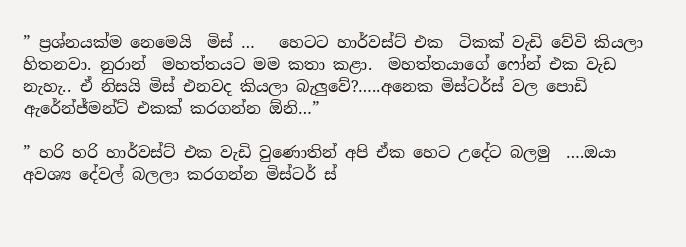” ප්‍රශ්නයක්ම නෙමෙයි  මිස් …   හෙටට හාර්වස්ට් එක  ටිකක් වැඩි වේවි කියලා හිතනවා. නුරාන්  මහත්තයට මම කතා කළා.  මහත්තයාගේ ෆෝන් එක වැඩ නැහැ.. ඒ නිසයි මිස් එනවද කියලා බැලුවේ?…..අනෙක මිස්ටර්ස් වල පොඩි ඇරේන්ජ්මන්ට් එකක් කරගන්න ඕනි…”

” හරි හරි හාර්වස්ට් එක වැඩි වුණොතින් අපි ඒක හෙට උදේට බලමු  ….ඔයා අවශ්‍ය දේවල් බලලා කරගන්න මිස්ටර් ස්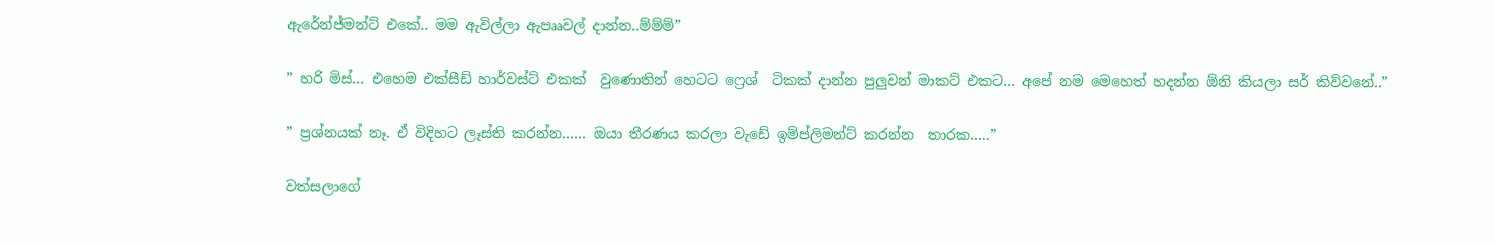ඇරේන්ජ්මන්ට් එකේ.. මම ඇවිල්ලා ඇපෲවල් දාන්න..ම්ම්ම්”

” හරි මිස්… එහෙම එක්සීඩ් හාර්වස්ට් එකක්  වුණොතින් හෙටට ෆ්‍රෙශ්  ටිකක් දාන්න පුලුවන් මාකට් එකට… අපේ නම මෙහෙත් හදන්න ඕනි කියලා සර් කිව්වනේ..”

” ප්‍රශ්නයක් නෑ. ඒ විදිහට ලෑස්ති කරන්න…… ඔයා තීරණය කරලා වැඩේ ඉම්ප්ලිමන්ට් කරන්න  තාරක…..”

වත්සලාගේ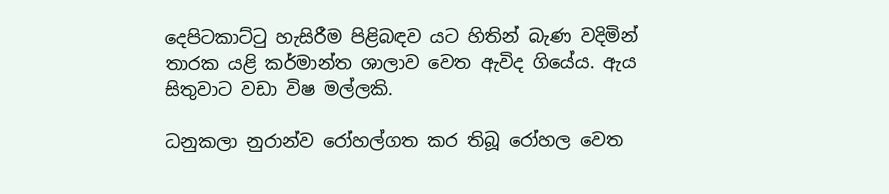දෙපිටකාට්ටු හැසිරීම පිළිබඳව යට හිතින් බැණ වදිමින් තාරක යළි කර්මාන්ත ශාලාව වෙත ඇවිද ගියේය. ඇය     සිතුවාට වඩා විෂ මල්ලකි.

ධනුකලා නුරාන්ව රෝහල්ගත කර තිබූ රෝහල වෙත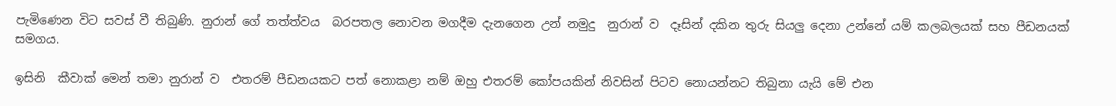පැමිණෙන විට සවස් වී තිබුණි. නුරාන් ගේ තත්ත්වය  බරපතල නොවන මගදීම දැනගෙන උන් නමුදු  නුරාන් ව  දෑසින් දකින තුරු සියලු දෙනා උන්නේ යම් කලබලයක් සහ පීඩනයක් සමගය.

ඉසිනි  කීවාක් මෙන් තමා නුරාන් ව  එතරම් පීඩනයකට පත් නොකළා නම් ඔහු එතරම් කෝපයකින් නිවසින් පිටව නොයන්නට තිබුනා යැයි මේ එන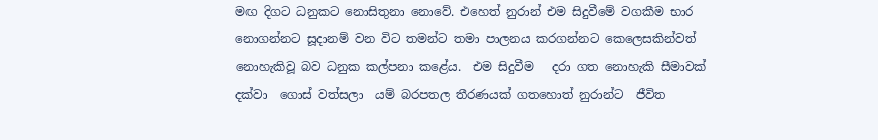මඟ දිගට ධනුකට නොසිතුනා නොවේ. එහෙත් නුරාන් එම සිදුවීමේ වගකීම භාර නොගන්නට සූදානම් වන විට තමන්ට තමා පාලනය කරගන්නට කෙලෙසකින්වත් නොහැකිවූ බව ධනුක කල්පනා කළේය.  එම සිදුවීම   දරා ගත නොහැකි සීමාවක් දක්වා  ගොස් වත්සලා  යම් බරපතල තීරණයක් ගතහොත් නුරාන්ට  ජීවිත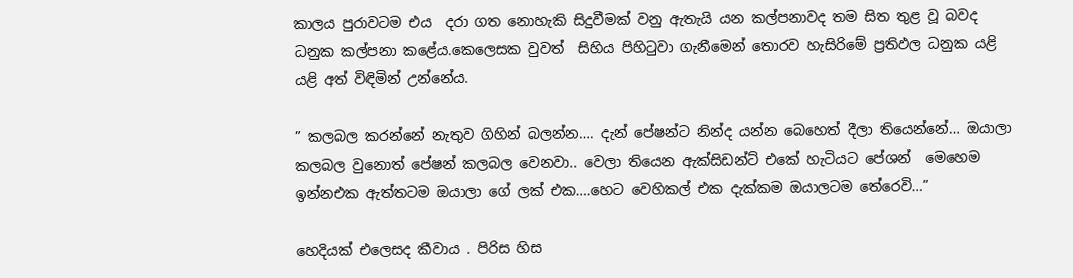කාලය පුරාවටම එය  දරා ගත නොහැකි සිදුවීමක් වනු ඇතැයි යන කල්පනාවද තම සිත තුළ වූ බවද  ධනුක කල්පනා කළේය.කෙලෙසක වුවත්  සිහිය පිහිටුවා ගැනීමෙන් තොරව හැසිරිමේ ප්‍රතිඵල ධනුක යළි යළි අත් විඳිමින් උන්නේය.

” කලබල කරන්නේ නැතුව ගිහින් බලන්න…. දැන් පේෂන්ට නින්ද යන්න බෙහෙත් දීලා තියෙන්නේ… ඔයාලා කලබල වුනොත් පේෂන් කලබල වෙනවා.. වෙලා තියෙන ඇක්සිඩන්ට් එකේ හැටියට පේශන්  මෙහෙම ඉන්නඑක ඇත්තටම ඔයාලා ගේ ලක් එක….හෙට වෙහිකල් එක දැක්කම ඔයාලටම තේරෙවි…”

හෙදියක් එලෙසද කීවාය . පිරිස හිස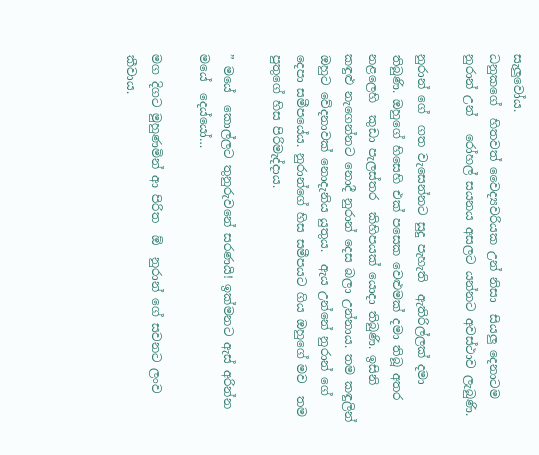සැලුවෝය.
ධනුකගේ  හිතවත් වෛද්‍යවරියක උන් නිසා  සියලු දෙනාටම නුරාන් උන්   රෝහල් සයනය අසලට යන්නට අවස්ථාව ලැබුණි.

නුරාන් ගේ  ගත වැසෙන්නට සුදු පැහැති  ඇතිරිල්ලක් දමා තිබුණි. ඔහුගේ හිසෙහි එක් පසෙක වෙළුමක් දමා තිබූ අතර නළලෙහි  කුඩා පැලස්තර  කිහිපයක් යොදා තිබුණි. ඉසිනි  කඳුළු නැගෙන්නට නොදී නුරාන් දෙස බලා උන්නාය. තම කඳුලින් ඔහුට වේදනාවක් නොදැනිය යුතුය.  ඇය උන්නේ නුරාන් ගේ  දෙපා සමීපයේය. නුරාන්ගේ හිස සමීපයට ගිය ඔහුගේ මව  තම පුතුගේ හිස පිරිමැද්දාය.

” මයේ  කොල්ලට තුනුරුවනේ සරණයි! ඉක්මනට ඇස් අරින්න මයේ  දෙය්යෝ…

මග දිගට මුහුණමින් ආ පිරිත  ඕ  නුරාන් ගේ සවනට ලංව කීවාය.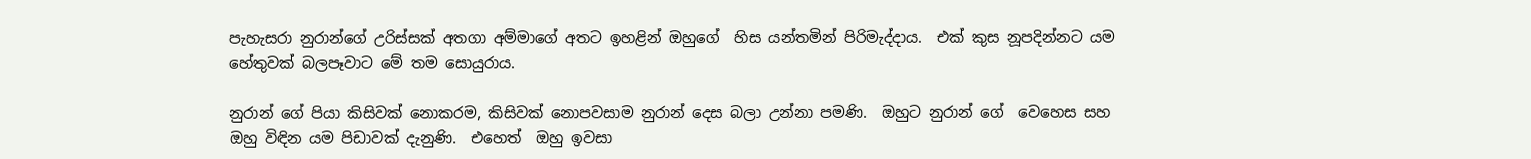පැහැසරා නුරාන්ගේ උරිස්සක් අතගා අම්මාගේ අතට ඉහළින් ඔහුගේ  හිස යන්තමින් පිරිමැද්දාය.  එක් කුස නූපදින්නට යම හේතුවක් බලපෑවාට මේ තම සොයුරාය.

නුරාන් ගේ පියා කිසිවක් නොකරම, කිසිවක් නොපවසාම නුරාන් දෙස බලා උන්නා පමණි.  ඔහුට නුරාන් ගේ  වෙහෙස සහ ඔහු විඳින යම පිඩාවක් දැනුණි.  එහෙත්  ඔහු ඉවසා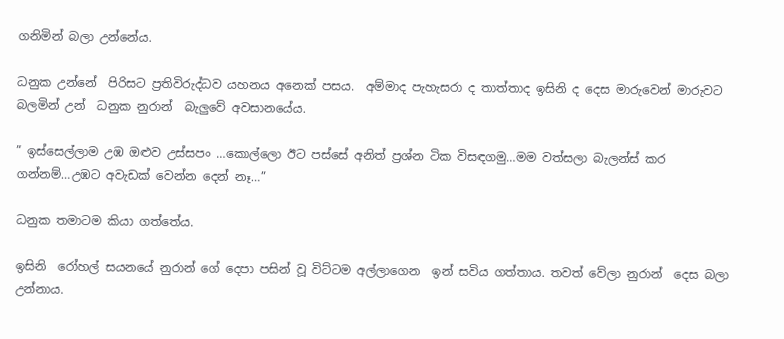ගනිමින් බලා උන්නේය.

ධනුක උන්නේ  පිරිසට ප්‍රතිවිරුද්ධව යහනය අනෙක් පසය.  අම්මාද පැහැසරා ද තාත්තාද ඉසිනි ද දෙස මාරුවෙන් මාරුවට බලමින් උන්  ධනුක නුරාන්  බැලුවේ අවසානයේය.

” ඉස්සෙල්ලාම උඹ ඔළුව උස්සපං …කොල්ලො ඊට පස්සේ අනිත් ප්‍රශ්න ටික විසඳගමු…මම වත්සලා බැලන්ස් කර ගන්නම්…උඹට අවැඩක් වෙන්න දෙන් නෑ…”

ධනුක තමාටම කියා ගත්තේය.

ඉසිනි  රෝහල් සයනයේ නුරාන් ගේ දෙපා පසින් වූ විට්ටම අල්ලාගෙන  ඉන් සවිය ගත්තාය. තවත් වේලා නුරාන්  දෙස බලා උන්නාය.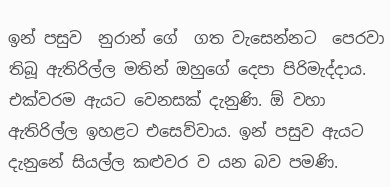ඉන් පසුව  නුරාන් ගේ  ගත වැසෙන්නට  පෙරවා තිබූ ඇතිරිල්ල මතින් ඔහුගේ දෙපා පිරිමැද්දාය. එක්වරම ඇයට වෙනසක් දැනුණි. ඕ වහා ඇතිරිල්ල ඉහළට එසෙව්වාය. ඉන් පසුව ඇයට දැනුනේ සියල්ල කළුවර ව යන බව පමණි.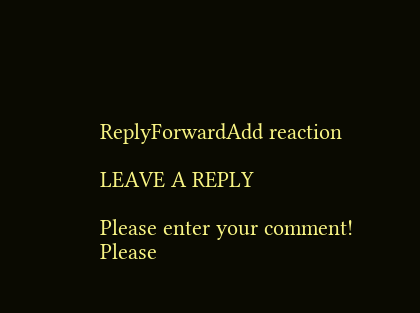ReplyForwardAdd reaction

LEAVE A REPLY

Please enter your comment!
Please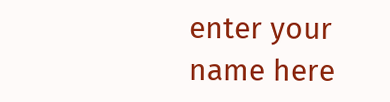enter your name here